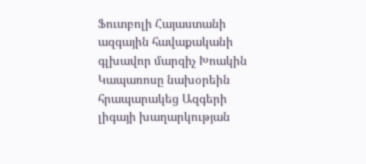Ֆուտբոլի Հայաստանի ազգային հավաքականի գլխավոր մարզիչ Խոակին Կապառոսը նախօրեին հրապարակեց Ազգերի լիգայի խաղարկության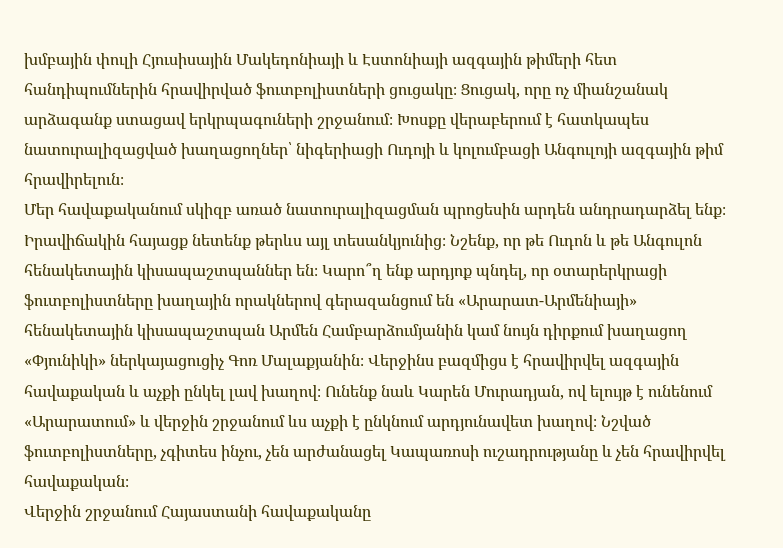խմբային փուլի Հյուսիսային Մակեդոնիայի և Էստոնիայի ազգային թիմերի հետ հանդիպումներին հրավիրված ֆուտբոլիստների ցուցակը։ Ցուցակ, որը ոչ միանշանակ արձագանք ստացավ երկրպագուների շրջանում։ Խոսքը վերաբերում է հատկապես նատուրալիզացված խաղացողներ՝ նիգերիացի Ուդոյի և կոլումբացի Անգուլոյի ազգային թիմ հրավիրելուն։
Մեր հավաքականում սկիզբ առած նատուրալիզացման պրոցեսին արդեն անդրադարձել ենք։ Իրավիճակին հայացք նետենք թերևս այլ տեսանկյունից։ Նշենք, որ թե Ուդոն և թե Անգուլոն հենակետային կիսապաշտպաններ են։ Կարո՞ղ ենք արդյոք պնդել, որ օտարերկրացի ֆուտբոլիստները խաղային որակներով գերազանցում են «Արարատ-Արմենիայի» հենակետային կիսապաշտպան Արմեն Համբարձումյանին կամ նույն դիրքում խաղացող «Փյունիկի» ներկայացուցիչ Գոռ Մալաքյանին։ Վերջինս բազմիցս է հրավիրվել ազգային հավաքական և աչքի ընկել լավ խաղով։ Ունենք նաև Կարեն Մուրադյան, ով ելույթ է ունենում «Արարատում» և վերջին շրջանում ևս աչքի է ընկնում արդյունավետ խաղով։ Նշված ֆուտբոլիստները, չգիտես ինչու, չեն արժանացել Կապառոսի ուշադրությանը և չեն հրավիրվել հավաքական։
Վերջին շրջանում Հայաստանի հավաքականը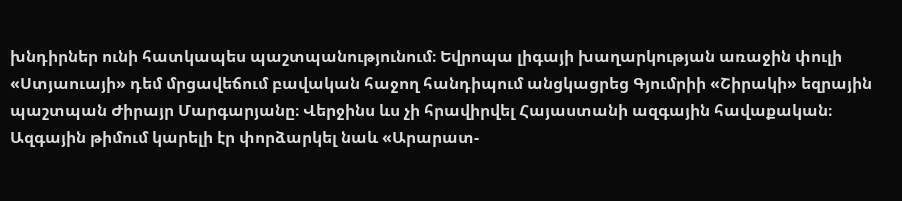խնդիրներ ունի հատկապես պաշտպանությունում։ Եվրոպա լիգայի խաղարկության առաջին փուլի «Ստյաուայի» դեմ մրցավեճում բավական հաջող հանդիպում անցկացրեց Գյումրիի «Շիրակի» եզրային պաշտպան Ժիրայր Մարգարյանը։ Վերջինս ևս չի հրավիրվել Հայաստանի ազգային հավաքական։ Ազգային թիմում կարելի էր փորձարկել նաև «Արարատ-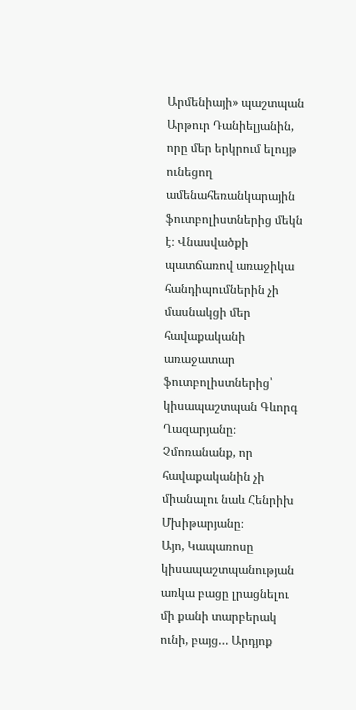Արմենիայի» պաշտպան Արթուր Դանիելյանին, որը մեր երկրում ելույթ ունեցող ամենահեռանկարային ֆուտբոլիստներից մեկն է։ Վնասվածքի պատճառով առաջիկա հանդիպումներին չի մասնակցի մեր հավաքականի առաջատար ֆուտբոլիստներից՝ կիսապաշտպան Գևորգ Ղազարյանը։ Չմոռանանք, որ հավաքականին չի միանալու նաև Հենրիխ Մխիթարյանը։
Այո, Կապառոսը կիսապաշտպանության առկա բացը լրացնելու մի քանի տարբերակ ունի, բայց… Արդյոք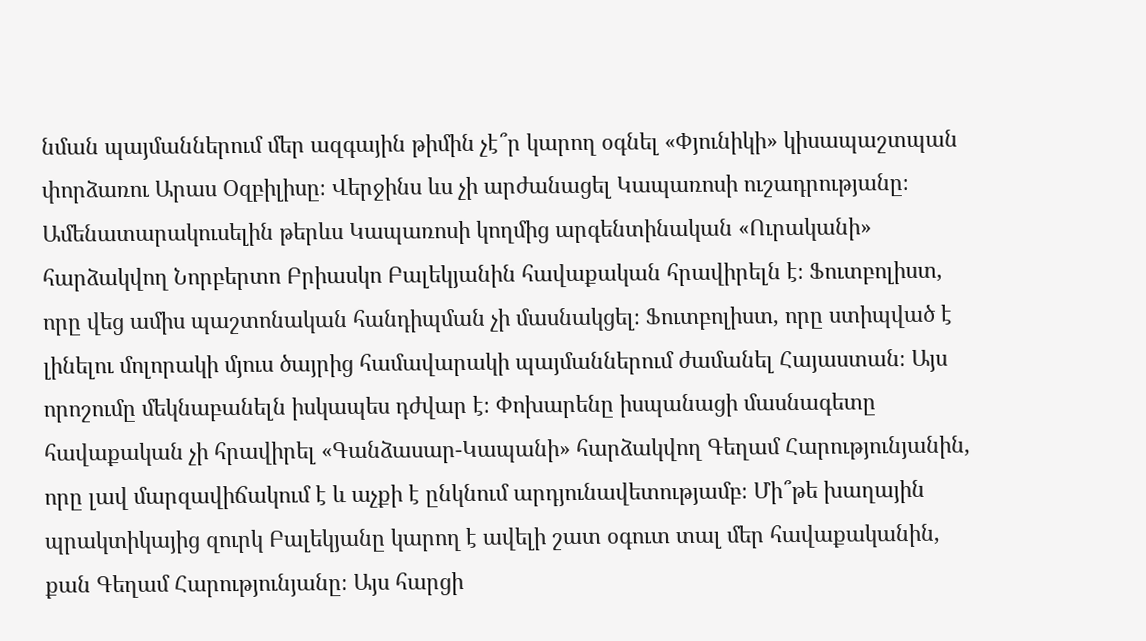նման պայմաններում մեր ազգային թիմին չէ՞ր կարող օգնել «Փյունիկի» կիսապաշտպան փորձառու Արաս Օզբիլիսը։ Վերջինս ևս չի արժանացել Կապառոսի ուշադրությանը։
Ամենատարակուսելին թերևս Կապառոսի կողմից արգենտինական «Ուրականի» հարձակվող Նորբերտո Բրիասկո Բալեկյանին հավաքական հրավիրելն է։ Ֆուտբոլիստ, որը վեց ամիս պաշտոնական հանդիպման չի մասնակցել։ Ֆուտբոլիստ, որը ստիպված է լինելու մոլորակի մյուս ծայրից համավարակի պայմաններում ժամանել Հայաստան։ Այս որոշումը մեկնաբանելն իսկապես դժվար է։ Փոխարենը իսպանացի մասնագետը հավաքական չի հրավիրել «Գանձասար-Կապանի» հարձակվող Գեղամ Հարությունյանին, որը լավ մարզավիճակում է և աչքի է ընկնում արդյունավետությամբ։ Մի՞թե խաղային պրակտիկայից զուրկ Բալեկյանը կարող է ավելի շատ օգուտ տալ մեր հավաքականին, քան Գեղամ Հարությունյանը։ Այս հարցի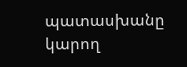պատասխանը կարող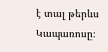է տալ թերևս Կապառոսը։